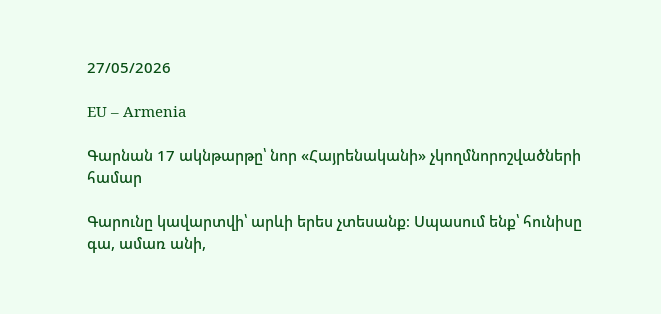27/05/2026

EU – Armenia

Գարնան 17 ակնթարթը՝ նոր «Հայրենականի» չկողմնորոշվածների համար

Գարունը կավարտվի՝ արևի երես չտեսանք։ Սպասում ենք՝ հունիսը գա, ամառ անի,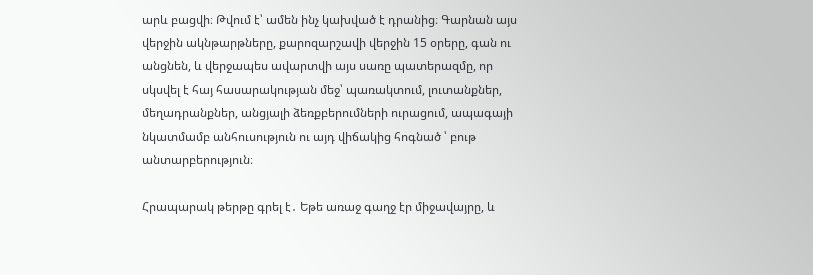արև բացվի։ Թվում է՝ ամեն ինչ կախված է դրանից։ Գարնան այս վերջին ակնթարթները, քարոզարշավի վերջին 15 օրերը, գան ու անցնեն, և վերջապես ավարտվի այս սառը պատերազմը, որ սկսվել է հայ հասարակության մեջ՝ պառակտում, լուտանքներ, մեղադրանքներ, անցյալի ձեռքբերումների ուրացում, ապագայի նկատմամբ անհուսություն ու այդ վիճակից հոգնած ՝ բութ անտարբերություն։

Հրապարակ թերթը գրել է․ Եթե առաջ գաղջ էր միջավայրը, և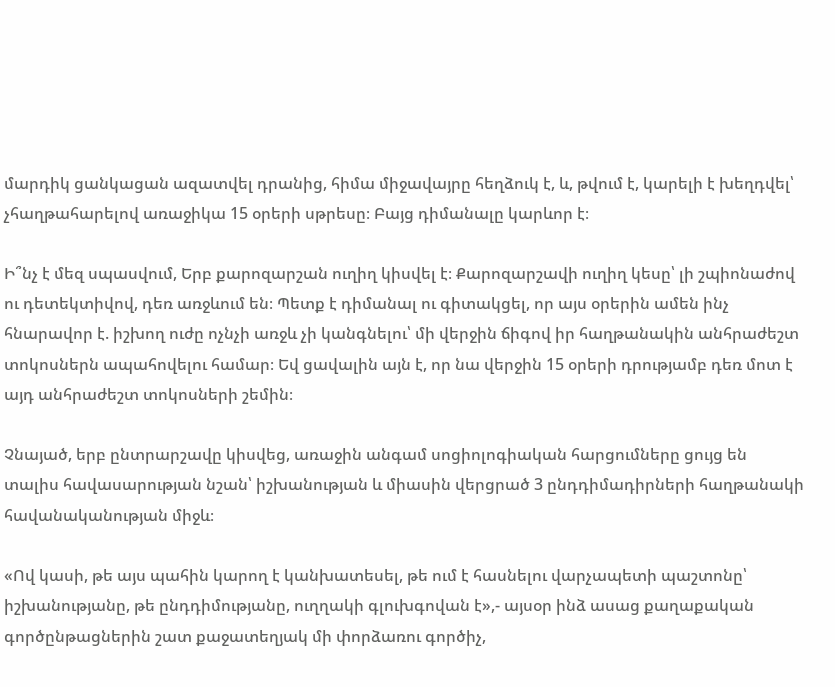մարդիկ ցանկացան ազատվել դրանից, հիմա միջավայրը հեղձուկ է, և, թվում է, կարելի է խեղդվել՝ չհաղթահարելով առաջիկա 15 օրերի սթրեսը։ Բայց դիմանալը կարևոր է։

Ի՞նչ է մեզ սպասվում, Երբ քարոզարշան ուղիղ կիսվել է։ Քարոզարշավի ուղիղ կեսը՝ լի շպիոնաժով ու դետեկտիվով, դեռ առջևում են։ Պետք է դիմանալ ու գիտակցել, որ այս օրերին ամեն ինչ հնարավոր է. իշխող ուժը ոչնչի առջև չի կանգնելու՝ մի վերջին ճիգով իր հաղթանակին անհրաժեշտ տոկոսներն ապահովելու համար։ Եվ ցավալին այն է, որ նա վերջին 15 օրերի դրությամբ դեռ մոտ է այդ անհրաժեշտ տոկոսների շեմին։

Չնայած, երբ ընտրարշավը կիսվեց, առաջին անգամ սոցիոլոգիական հարցումները ցույց են տալիս հավասարության նշան՝ իշխանության և միասին վերցրած 3 ընդդիմադիրների հաղթանակի հավանականության միջև։

«Ով կասի, թե այս պահին կարող է կանխատեսել, թե ում է հասնելու վարչապետի պաշտոնը՝ իշխանությանը, թե ընդդիմությանը, ուղղակի գլուխգովան է»,- այսօր ինձ ասաց քաղաքական գործընթացներին շատ քաջատեղյակ մի փորձառու գործիչ,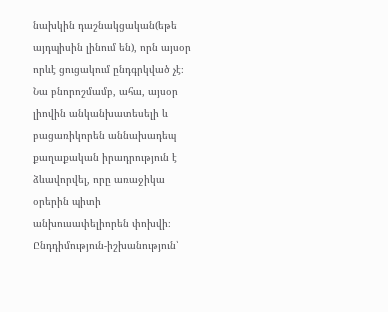նախկին դաշնակցական(եթե այդպիսին լինում են), որն այսօր որևէ ցուցակում ընդգրկված չէ։ Նա բնորոշմամբ, ահա, այսօր լիովին անկանխատեսելի և բացառիկորեն աննախադեպ քաղաքական իրադրություն է ձևավորվել, որը առաջիկա օրերին պիտի անխուսափելիորեն փոխվի։ Ընդդիմություն-իշխանություն՝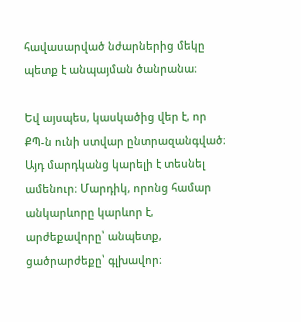հավասարված նժարներից մեկը պետք է անպայման ծանրանա։

Եվ այսպես, կասկածից վեր է, որ ՔՊ-ն ունի ստվար ընտրազանգված։ Այդ մարդկանց կարելի է տեսնել ամենուր։ Մարդիկ, որոնց համար անկարևորը կարևոր է, արժեքավորը՝ անպետք, ցածրարժեքը՝ գլխավոր։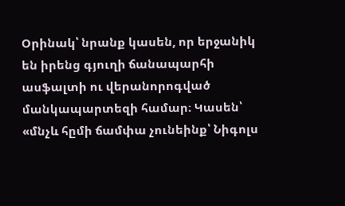Օրինակ՝ նրանք կասեն, որ երջանիկ են իրենց գյուղի ճանապարհի ասֆալտի ու վերանորոգված մանկապարտեզի համար։ Կասեն՝ «մնչև հըմի ճամփա չունեինք՝ Նիգոլս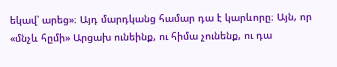եկավ՝ արեց»։ Այդ մարդկանց համար դա է կարևորը։ Այն, որ «մնչև հըմի» Արցախ ունեինք, ու հիմա չունենք, ու դա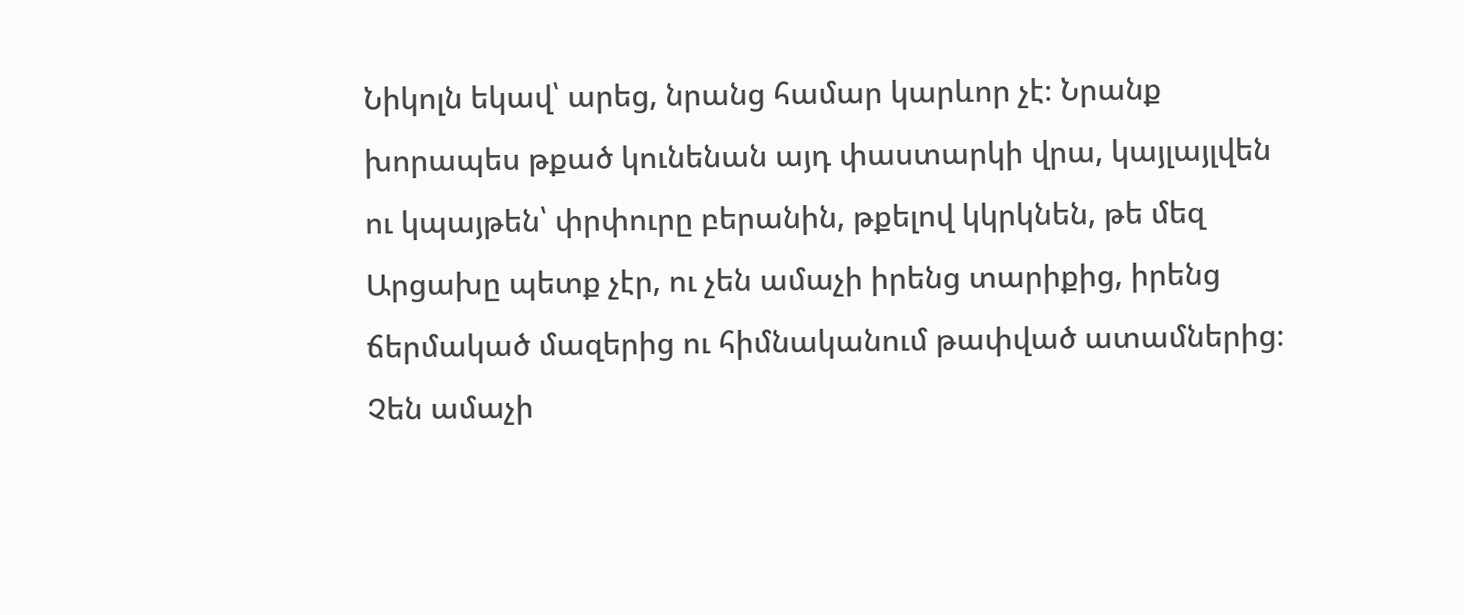Նիկոլն եկավ՝ արեց, նրանց համար կարևոր չէ։ Նրանք խորապես թքած կունենան այդ փաստարկի վրա, կայլայլվեն ու կպայթեն՝ փրփուրը բերանին, թքելով կկրկնեն, թե մեզ Արցախը պետք չէր, ու չեն ամաչի իրենց տարիքից, իրենց ճերմակած մազերից ու հիմնականում թափված ատամներից։ Չեն ամաչի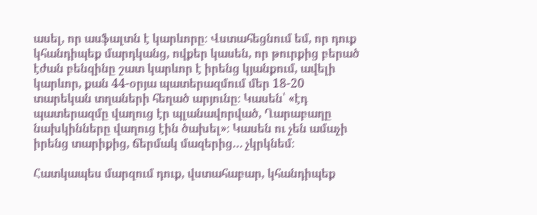ասել, որ ասֆալտն է կարևորը։ Վստահեցնում եմ, որ դուք կհանդիպեք մարդկանց, ովքեր կասեն, որ թուրքից բերած էժան բենզինը շատ կարևոր է իրենց կյանքում, ավելի կարևոր, քան 44-օրյա պատերազմում մեր 18-20 տարեկան տղաների հեղած արյունը։ Կասեն՝ «էդ պատերազմը վաղուց էր պլանավորված, Ղարաբաղը նախկինները վաղուց էին ծախել»։ Կասեն ու չեն ամաչի իրենց տարիքից, ճերմակ մազերից… չկրկնեմ։

Հատկապես մարզում դուք, վստահաբար, կհանդիպեք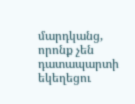մարդկանց, որոնք չեն դատապարտի եկեղեցու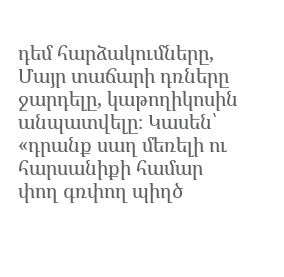դեմ հարձակումները, Մայր տաճարի դռները ջարդելը, կաթողիկոսին անպատվելը։ Կասեն՝ «դրանք սաղ մեռելի ու հարսանիքի համար փող գռփող պիղծ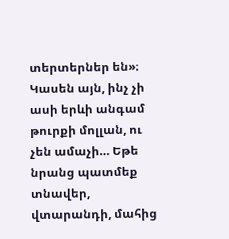տերտերներ են»։ Կասեն այն, ինչ չի ասի երևի անգամ թուրքի մոլլան, ու չեն ամաչի… Եթե նրանց պատմեք տնավեր, վտարանդի, մահից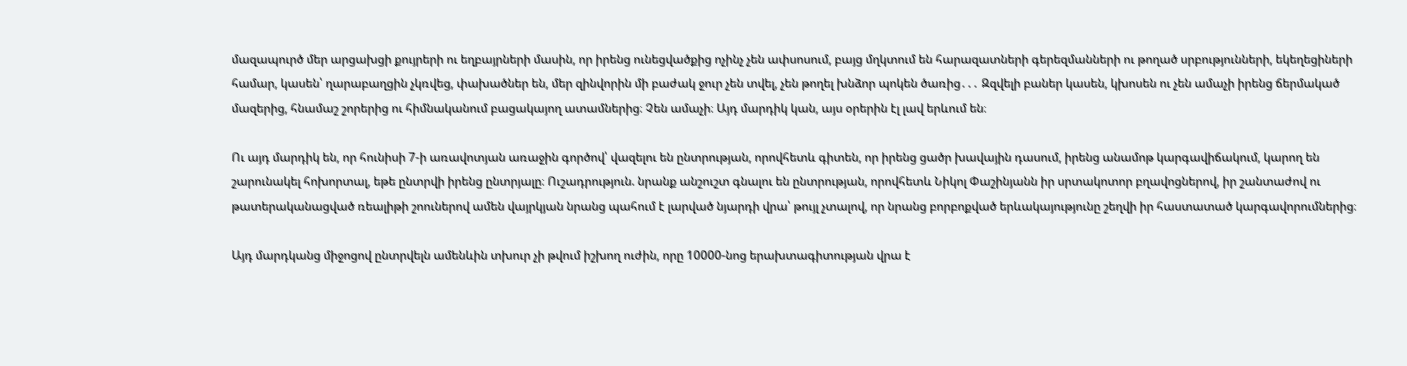մազապուրծ մեր արցախցի քույրերի ու եղբայրների մասին, որ իրենց ունեցվածքից ոչինչ չեն ափսոսում, բայց մղկտում են հարազատների գերեզմանների ու թողած սրբությունների, եկեղեցիների համար, կասեն՝ ղարաբաղցին չկռվեց, փախածներ են, մեր զինվորին մի բաժակ ջուր չեն տվել, չեն թողել խնձոր պոկեն ծառից․․․ Զզվելի բաներ կասեն, կխոսեն ու չեն ամաչի իրենց ճերմակած մազերից, հնամաշ շորերից ու հիմնականում բացակայող ատամներից։ Չեն ամաչի։ Այդ մարդիկ կան, այս օրերին էլ լավ երևում են։

Ու այդ մարդիկ են, որ հունիսի 7-ի առավոտյան առաջին գործով՝ վազելու են ընտրության, որովհետև գիտեն, որ իրենց ցածր խավային դասում, իրենց անամոթ կարգավիճակում, կարող են շարունակել հոխորտալ, եթե ընտրվի իրենց ընտրյալը։ Ուշադրություն. նրանք անշուշտ գնալու են ընտրության, որովհետև Նիկոլ Փաշինյանն իր սրտակոտոր բղավոցներով, իր շանտաժով ու թատերականացված ռեալիթի շոուներով ամեն վայրկյան նրանց պահում է լարված նյարդի վրա՝ թույլ չտալով, որ նրանց բորբոքված երևակայությունը շեղվի իր հաստատած կարգավորումներից։

Այդ մարդկանց միջոցով ընտրվելն ամենևին տխուր չի թվում իշխող ուժին, որը 10000-նոց երախտագիտության վրա է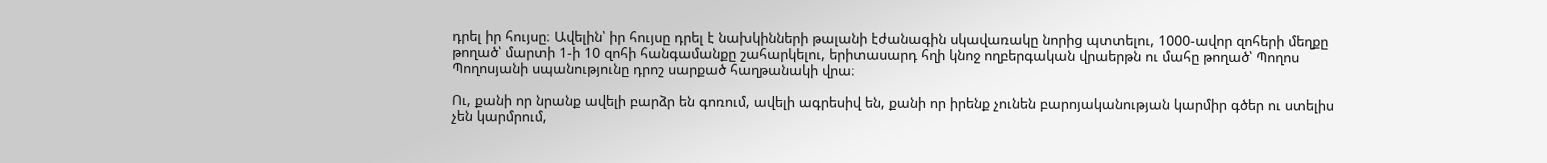դրել իր հույսը։ Ավելին՝ իր հույսը դրել է նախկինների թալանի էժանագին սկավառակը նորից պտտելու, 1000-ավոր զոհերի մեղքը թողած՝ մարտի 1-ի 10 զոհի հանգամանքը շահարկելու, երիտասարդ հղի կնոջ ողբերգական վրաերթն ու մահը թողած՝ Պողոս Պողոսյանի սպանությունը դրոշ սարքած հաղթանակի վրա։

Ու, քանի որ նրանք ավելի բարձր են գոռում, ավելի ագրեսիվ են, քանի որ իրենք չունեն բարոյականության կարմիր գծեր ու ստելիս չեն կարմրում,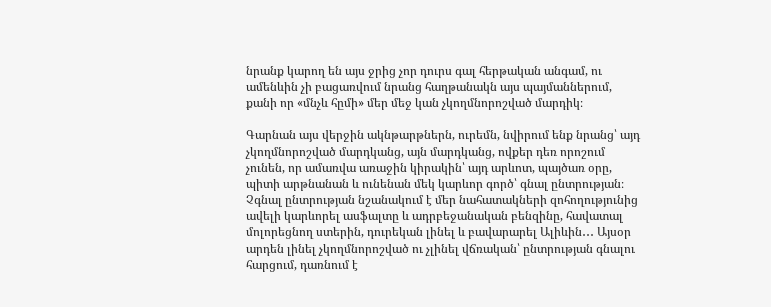նրանք կարող են այս ջրից չոր դուրս գալ հերթական անգամ, ու ամենևին չի բացառվում նրանց հաղթանակն այս պայմաններում, քանի որ «մնչև հըմի» մեր մեջ կան չկողմնորոշված մարդիկ։

Գարնան այս վերջին ակնթարթներն, ուրեմն, նվիրում ենք նրանց՝ այդ չկողմնորոշված մարդկանց, այն մարդկանց, ովքեր դեռ որոշում չունեն, որ ամառվա առաջին կիրակին՝ այդ արևոտ, պայծառ օրը, պիտի արթնանան և ունենան մեկ կարևոր գործ՝ գնալ ընտրության։ Չգնալ ընտրության նշանակում է մեր նահատակների զոհողությունից ավելի կարևորել ասֆալտը և ադրբեջանական բենզինը, հավատալ մոլորեցնող ստերին, դուրեկան լինել և բավարարել Ալիևին․․․ Այսօր արդեն լինել չկողմնորոշված ու չլինել վճռական՝ ընտրության գնալու հարցում, դառնում է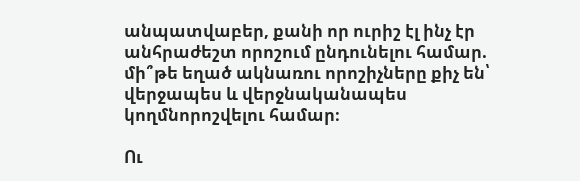անպատվաբեր, քանի որ ուրիշ էլ ինչ էր անհրաժեշտ որոշում ընդունելու համար. մի՞թե եղած ակնառու որոշիչները քիչ են՝ վերջապես և վերջնականապես կողմնորոշվելու համար։

Ու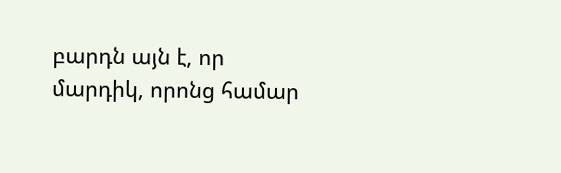բարդն այն է, որ մարդիկ, որոնց համար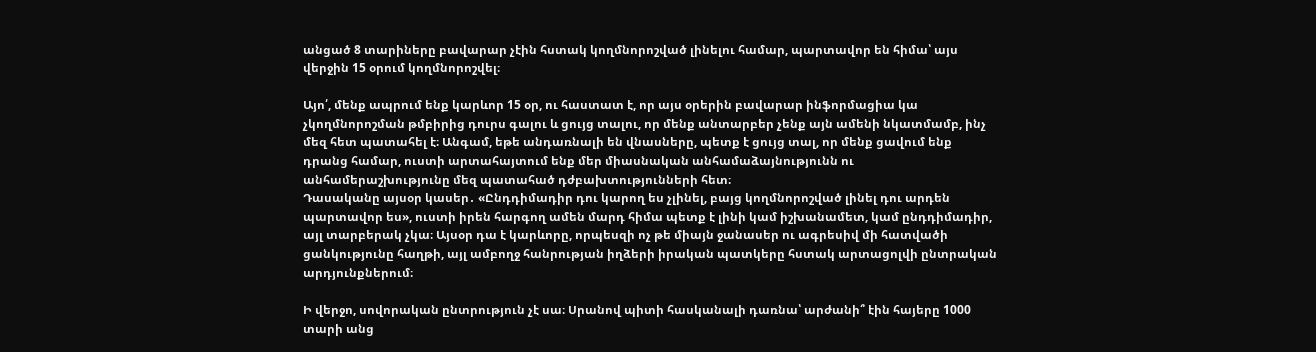անցած 8 տարիները բավարար չէին հստակ կողմնորոշված լինելու համար, պարտավոր են հիմա՝ այս վերջին 15 օրում կողմնորոշվել։

Այո՛, մենք ապրում ենք կարևոր 15 օր, ու հաստատ է, որ այս օրերին բավարար ինֆորմացիա կա չկողմնորոշման թմբիրից դուրս գալու և ցույց տալու, որ մենք անտարբեր չենք այն ամենի նկատմամբ, ինչ մեզ հետ պատահել է։ Անգամ, եթե անդառնալի են վնասները, պետք է ցույց տալ, որ մենք ցավում ենք դրանց համար, ուստի արտահայտում ենք մեր միասնական անհամաձայնությունն ու անհամերաշխությունը մեզ պատահած դժբախտությունների հետ։
Դասականը այսօր կասեր․ «Ընդդիմադիր դու կարող ես չլինել, բայց կողմնորոշված լինել դու արդեն պարտավոր ես», ուստի իրեն հարգող ամեն մարդ հիմա պետք է լինի կամ իշխանամետ, կամ ընդդիմադիր, այլ տարբերակ չկա։ Այսօր դա է կարևորը, որպեսզի ոչ թե միայն ջանասեր ու ագրեսիվ մի հատվածի ցանկությունը հաղթի, այլ ամբողջ հանրության իղձերի իրական պատկերը հստակ արտացոլվի ընտրական արդյունքներում։

Ի վերջո, սովորական ընտրություն չէ սա։ Սրանով պիտի հասկանալի դառնա՝ արժանի՞ էին հայերը 1000 տարի անց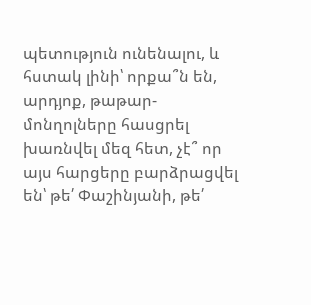պետություն ունենալու, և հստակ լինի՝ որքա՞ն են, արդյոք, թաթար-մոնղոլները հասցրել խառնվել մեզ հետ, չէ՞ որ այս հարցերը բարձրացվել են՝ թե՛ Փաշինյանի, թե՛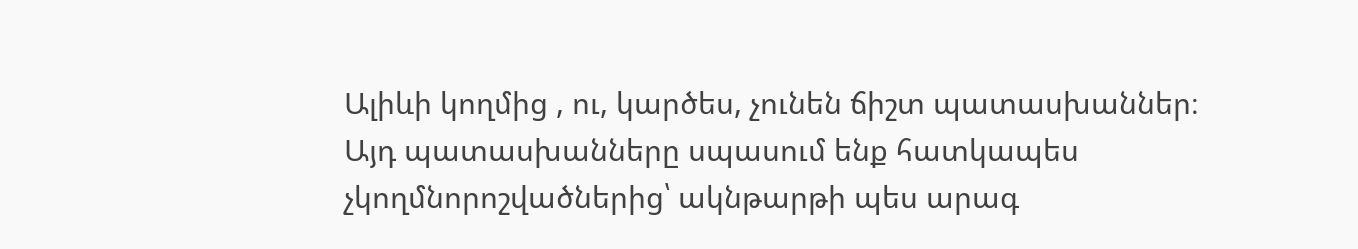Ալիևի կողմից , ու, կարծես, չունեն ճիշտ պատասխաններ։ Այդ պատասխանները սպասում ենք հատկապես չկողմնորոշվածներից՝ ակնթարթի պես արագ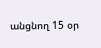անցնող 15 օր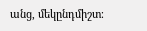անց, մեկընդմիշտ։